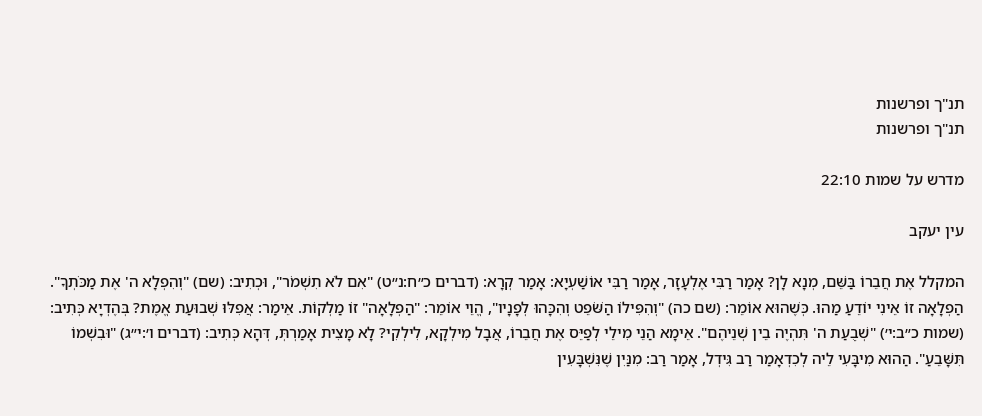תנ"ך ופרשנות
תנ"ך ופרשנות

מדרש על שמות 22:10

עין יעקב

המקלל אֶת חֲבֵרוֹ בַּשֵּׁם, מְנָא לָן? אָמַר רַבִּי אֶלְעָזָר, אָמַר רַבִּי אוֹשַׁעְיָא: אָמַר קְרָא: (דברים כ״ח:נ״ט) "אִם לֹא תִשְׁמֹר", וּכְתִיב: (שם) "וְהִפְלָא ה' אֶת מַכֹּתְךָ". הַפְלָאָה זוֹ אֵינִי יוֹדֵעַ מַהוּ. כְּשֶׁהוּא אוֹמֵר: (שם כה) "וְהִפִּילוֹ הַשֹּׁפֵט וְהִכָּהוּ לְפָנָיו", הֱוֵי אוֹמֵר: "הַפְלָאָה" זוֹ מַלְקוֹת. אֵימַר: אֲפִלּוּ שְׁבוּעַת אֱמֶת? בְּהֶדְיָא כְּתִיב: (שמות כ״ב:י׳) "שְׁבֻעַת ה' תִּהְיֶה בֵין שְׁנֵיהֶם". אֵימָא הַנֵי מִילֵי לְפַיֵּס אֶת חֲבֵרוֹ, אֲבָל מִילְקָא, לִילְקִי? לָא מָצִית אָמַרְתְּ, דְּהָא כְּתִיב: (דברים ו׳:י״ג) "וּבִשְׁמוֹ תִּשָּׁבֵעַ". הַהוּא מִיבָּעִי לֵיה לְכִדְאָמַר רַב גִּידְל, אָמַר רַב: מִנַּיִן שֶׁנִּשְׁבָּעִין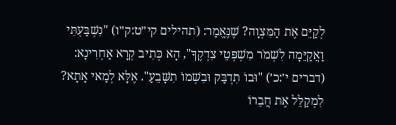לְקַיֵּם אֶת הַמִּצְוָה? שֶׁנֶּאֱמַר: (תהילים קי״ט:ק״ו) "נִשְׁבַּעְתִּי וַאֲקַיֵּמָה לִשְׁמֹר מִשְׁפְּטֵי צִדְקֶךָ", הָא כְּתִיב קְרָא אַחְרִינָא: (דברים י׳:כ׳) "וּבוֹ תִדְבַּק וּבִשְׁמוֹ תִשָּׁבֵעַ". אֶלָּא לְמַאי אָתָא? לִמְקַלֵּל אֶת חֲבֵרוֹ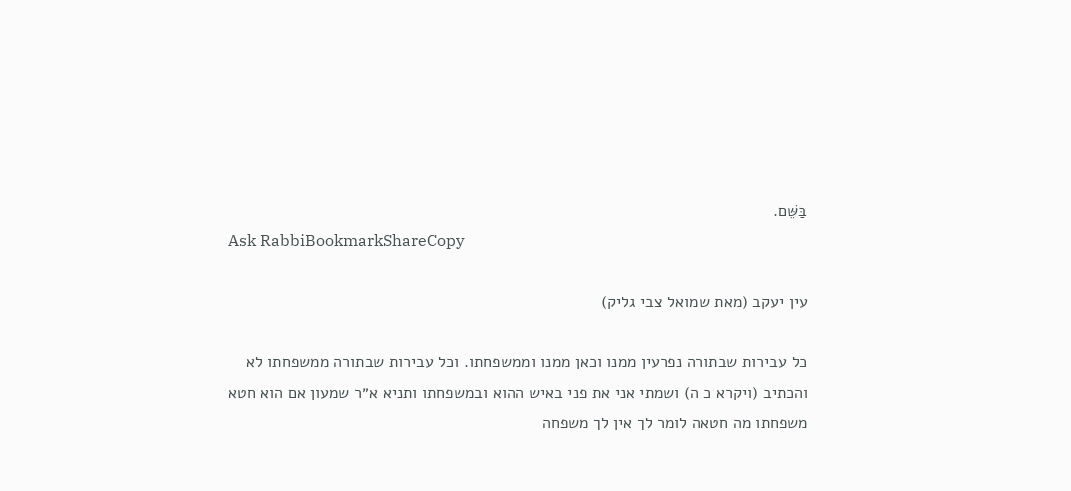בַּשֵּׁם.
Ask RabbiBookmarkShareCopy

עין יעקב (מאת שמואל צבי גליק)

כל עבירות שבתורה נפרעין ממנו וכאן ממנו וממשפחתו. וכל עבירות שבתורה ממשפחתו לא והכתיב (ויקרא כ ה) ושמתי אני את פני באיש ההוא ובמשפחתו ותניא א״ר שמעון אם הוא חטא משפחתו מה חטאה לומר לך אין לך משפחה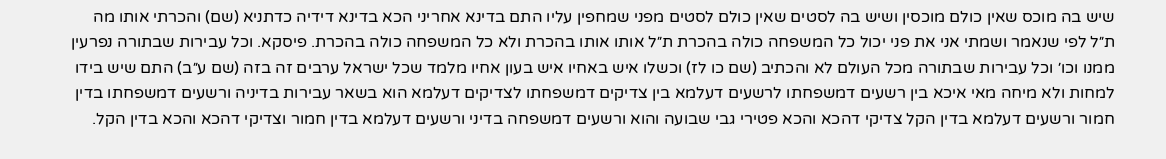שיש בה מוכס שאין כולם מוכסין ושיש בה לסטים שאין כולם לסטים מפני שמחפין עליו התם בדינא אחריני הכא בדינא דידיה כדתניא (שם) והכרתי אותו מה ת״ל לפי שנאמר ושמתי אני את פני יכול כל המשפחה כולה בהכרת ת״ל אותו אותו בהכרת ולא כל המשפחה כולה בהכרת. פיסקא. וכל עבירות שבתורה נפרעין ממנו וכו׳ וכל עבירות שבתורה מכל העולם לא והכתיב (שם כו לז) וכשלו איש באחיו איש בעון אחיו מלמד שכל ישראל ערבים זה בזה (שם ע״ב) התם שיש בידו למחות ולא מיחה מאי איכא בין רשעים דמשפחתו לרשעים דעלמא בין צדיקים דמשפחתו לצדיקים דעלמא הוא בשאר עבירות בדיניה ורשעים דמשפחתו בדין חמור ורשעים דעלמא בדין הקל צדיקי דהכא והכא פטירי גבי שבועה והוא ורשעים דמשפחה בדיני ורשעים דעלמא בדין חמור וצדיקי דהכא והכא בדין הקל.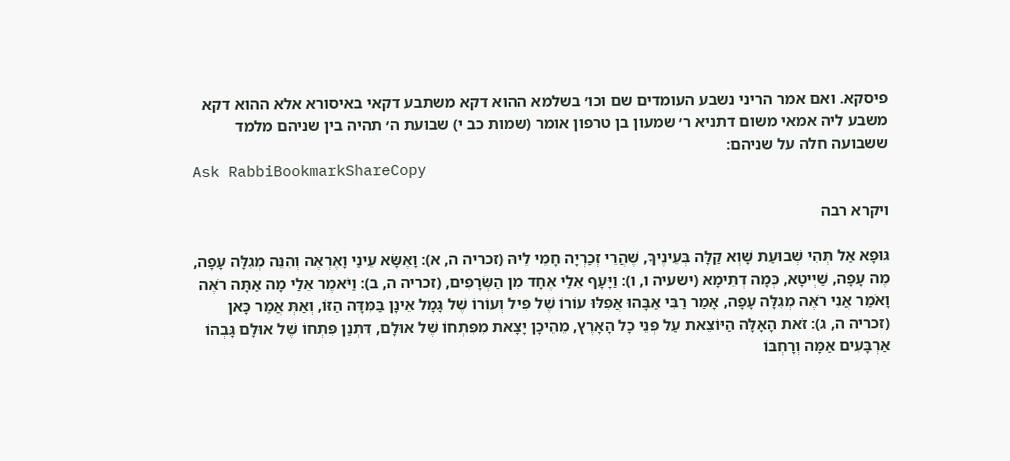פיסקא. ואם אמר הריני נשבע העומדים שם וכו׳ בשלמא ההוא דקא משתבע דקאי באיסורא אלא ההוא דקא משבע ליה אמאי משום דתניא ר׳ שמעון בן טרפון אומר (שמות כב י) שבועת ה׳ תהיה בין שניהם מלמד ששבועה חלה על שניהם:
Ask RabbiBookmarkShareCopy

ויקרא רבה

גּוּפָא אַל תְּהִי שְׁבוּעַת שָׁוְא קַלָּה בְּעֵינֶיךָ, שֶׁהֲרֵי זְכַרְיָה חָמֵי לֵיהּ (זכריה ה, א): וָאֶשָּׂא עֵינַי וָאֶרְאֶה וְהִנֵּה מְגִלָּה עָפָה, מֶה עָפָה, שַׁיְיטָא, כְּמָה דְתֵימָא (ישעיה ו, ו): וַיָּעָף אֵלַי אֶחָד מִן הַשְּׂרָפִים, (זכריה ה, ב): וַיֹּאמֶר אֵלַי מָה אַתָּה רֹאֶה וָאֹמַר אֲנִי רֹאֶה מְגִלָּה עָפָה, אָמַר רַבִּי אַבָּהוּ אֲפִלּוּ עוֹרוֹ שֶׁל פִּיל וְעוֹרוֹ שֶׁל גָּמָל אֵינָן בַּמִּדָּה הַזּוֹ, וְאַתְּ אֲמַר כָּאן (זכריה ה, ג): זֹאת הָאָלָּה הַיּוֹצֵאת עַל פְּנֵי כָל הָאָרֶץ, מֵהֵיכָן יָצָאת מִפִּתְחוֹ שֶׁל אוּלָם, דִּתְנַן פִּתְחוֹ שֶׁל אוּלָם גָּבְהוֹ אַרְבָּעִים אַמָּה וְרָחְבּוֹ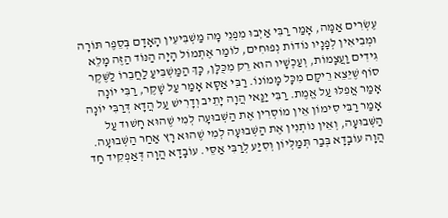עֶשְׂרִים אַמָּה, אָמַר רַבִּי אַיְבוּ מִפְנֵי מָה מַשְׁבִּיעִין הָאָדָם בְּסֵפֶר תּוֹרָה וּמְבִיאִין לְפָנָיו נוֹדוֹת נְפוּחִים, לוֹמַר אֶתְמוֹל הָיָה הַנּוֹד הַזֶּה מָלֵא גִּידִים וַעֲצָמוֹת, וְעַכְשָׁיו הוּא רֵק מִכֻּלָּן, כָּךְ הַמַּשְׁבִּיעַ לַחֲבֵרוֹ לַשֶּׁקֶר סוֹף שֶׁיֵּצֵא רֵיקָם מִכָּל מָמוֹנוֹ. רַבִּי אַסָּא אָמַר עַל שָׁקֶר, רַבִּי יוֹנָה אָמַר אֲפִלּוּ עַל אֱמֶת. רַבִּי יַנַּאי הֲוָה יָתֵיב וְדָרִישׁ עַל הֲדָא דְּרַבִּי יוֹנָה אָמַר רַבִּי סִימוֹן אֵין מוֹסְרִין אֶת הַשְּׁבוּעָה לְמִי שֶׁהוּא חָשׁוּד עַל הַשְּׁבוּעָה, וְאֵין נוֹתְנִין אֶת הַשְּׁבוּעָה לְמִי שֶׁהוּא רָץ אַחַר הַשְּׁבוּעָה. הֲוָה עוֹבָדָא בְּבַר תְּמַלְּיוֹן וְסִיַּע לְרַבִּי אַסֵּי. עוֹבָדָא הֲוָה דְּאַפְקִיד חַד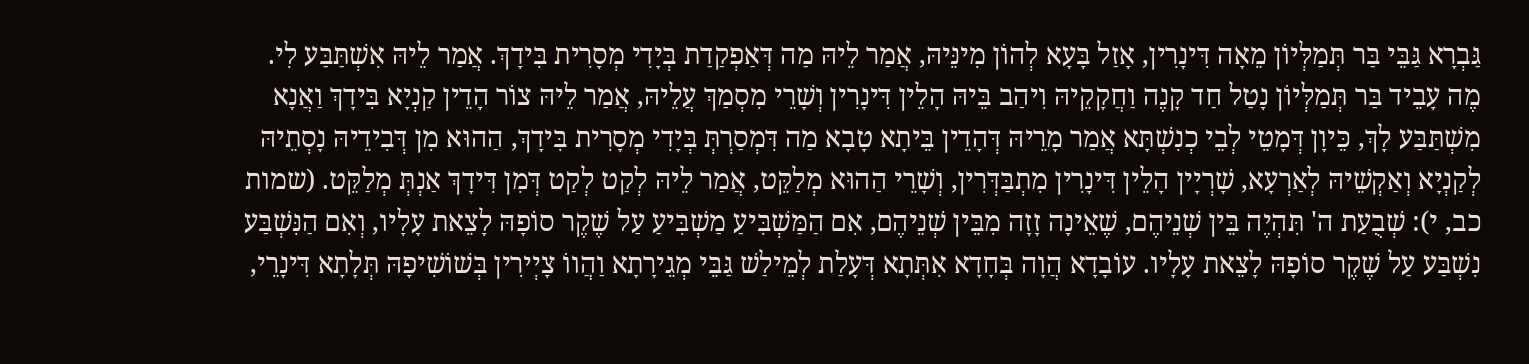גַּבְרָא גַּבֵּי בַּר תְּמַלְּיוֹן מֵאָה דִּינָרִין, אָזַל בָּעָא לְהוֹן מִינֵּיהּ, אֲמַר לֵיהּ מַה דְּאַפְקַדַת בְּיָדִי מְסָרִית בִּידָךְ. אֲמַר לֵיהּ אִשְׁתַּבַּע לִי. מֶה עָבֵיד בַּר תְּמַלְּיוֹן נָטַל חַד קָנֶה וַחֲקָקֵיהּ וִיהַב בֵּיהּ הָלֵין דִּינָרִין וְשָׁרֵי מִסְמַךְ עֲלֵיהּ, אֲמַר לֵיהּ צוֹר הָדֵין קַנְיָא בִּידָךְ וַאֲנָא מִשְׁתַּבַּע לָךְ, כֵּיוָן דְּמָטֵי לְבֵי כְנִשְׁתָּא אֲמַר מָרֵיהּ דְּהָדֵין בֵּיתָא טָבָא מַה דִּמְסַרְתְּ בְּיָדִי מְסָרִית בִּידָךְ, הַהוּא מִן דְּבִידֵיהּ נָסְתֵיהּ לְקַנְיָא וְאַקְשֵׁיהּ לְאַרְעָא, שָׁרְיָין הָלֵין דִּינָרִין מִתְבַּדְּרִין, וְשָׁרֵי הַהוּא מְלַקֵּט, אֲמַר לֵיהּ לְקַט לְקַט דְּמִן דִּידָךְ אַנְתְּ מְלַקֵּט. (שמות כב, י): שְׁבֻעַת ה' תִּהְיֶה בֵּין שְׁנֵיהֶם, שֶׁאֵינָה זָזָה מִבֵּין שְׁנֵיהֶם, אִם הַמַּשְׁבִּיעַ מַשְׁבִּיעַ עַל שֶׁקֶר סוֹפָהּ לָצֵאת עָלָיו, וְאִם הַנִּשְׁבַּע נִשְׁבַּע עַל שֶׁקֶר סוֹפָהּ לָצֵאת עָלָיו. עוֹבָדָא הֲוָה בְּחָדָא אִתְּתָא דְּעָלַת לְמֵילַשׁ גַּבֵּי מְגֵירָתָא וַהֲווֹ צָיְירִין בְּשׁוֹשִׁיפָהּ תְּלָתָא דִּינָרֵי,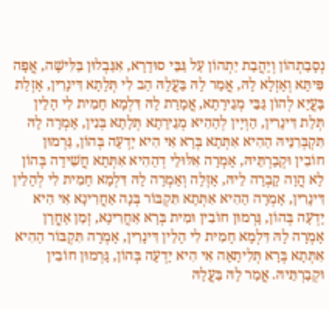נְסָבַתְהוֹן וְיָהֲבַת יַתְהוֹן עַל גַּבֵּי סוּדָרָא, אִגַּבְלוּן בַּלִּישָׁה, אֲפָה פִּיתָּא וְאָזְלָא לָהּ, אֲמַר לָהּ בַּעֲלָהּ הַב לִי תְּלָתָא דִּינָרִין, אָזְלַת בָּעֲיָא לְהוֹן גַּבֵּי מְגֵירָתָא, אֲמָרַת לָהּ דִּלְמָא חָמִית לִי הָלֵין תְּלַת דִּינָרִין, הַוְיָין לְהַהִיא מְגֵירָתָא תְּלָתָא בְּנִין, אָמְרָה לָהּ תִּקְבְּרִנֵּיהּ הַהִיא אִתְּתָא בְּרָא אִי הִיא יָדְעָה בְּהוֹן, גַּרְמוּן חוֹבִין וּקְבַרְתֵּיהּ, אָמְרָה אִלּוּלֵי דְהַהִיא אִתְּתָא חֲשִׁידָה בְּהוֹן לָא הֲוָה קָבְרָה לֵיהּ, אָזְלָה וְאָמְרָה לָהּ דִּלְמָא חָמִית לִי לְהָלֵין דִּינָרִין, אָמְרָה הַהִיא אִתְּתָא תִּקְבּוֹר בְּנָה אַחֲרִינָא אִי הִיא יָדְעָה בְּהוֹן, גָּרְמוּן חוֹבִין וּמִית בְּרָא אַחֲרִינָא, זְמַן אָחֳרָן אָמְרָה לָהּ דִּלְמָא חָמִית לִי הָלֵין דִּינָרִין, אָמְרָה תִּקְבּוֹר הַהִיא אִתְּתָא בְּרָא תְּלִיתָאָה אִי הִיא יָדְעָה בְּהוֹן, גָּרְמוּן חוֹבִין וּקְבַרְתֵּיהּ. אֲמַר לָהּ בַּעֲלָהּ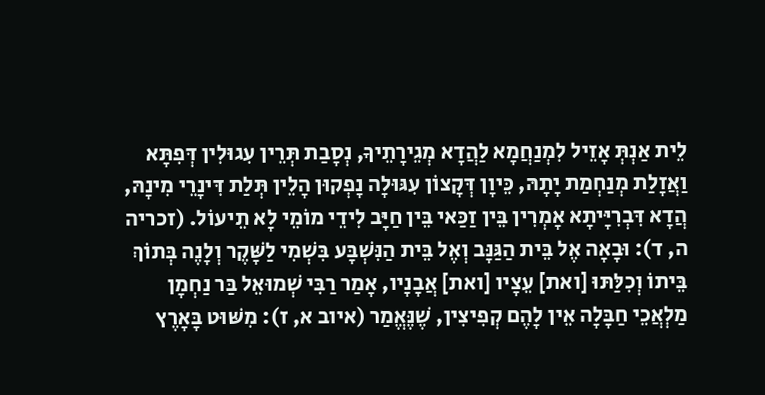לֵית אַנְתְּ אָזֵיל לִמְנַחֲמָא לַהֲדָא מְגֵירָתֵיךָ, נְסָבַת תְּרֵין עִגוּלִין דְּפִתָּא וַאֲזָלַת מְנַחְמַת יָתָהּ, כֵּיוָן דְּקָצוֹן עִגּוּלָה נָפְקוּן הָלֵין תְּלַת דִּינָרֵי מִינָהּ, הֲדָא דִּבְרִיָּיתָא אָמְרִין בֵּין זַכַּאי בֵּין חַיָּב לִידֵי מוֹמֵי לָא תֵיעוֹל. (זכריה ה, ד): וּבָאָה אֶל בֵּית הַגַּנָּב וְאֶל בֵּית הַנִּשְׁבָּע בִּשְׁמִי לַשָּׁקֶר וְלָנֶה בְּתוֹךְ בֵּיתוֹ וְכִלַּתּוּ [ואת] עֵצָיו [ואת] אֲבָנָיו, אָמַר רַבִּי שְׁמוּאֵל בַּר נַחְמָן מַלְאֲכֵי חַבָּלָה אֵין לָהֶם קְפִיצִין, שֶׁנֶּאֱמַר (איוב א, ז): מִשּׁוּט בָּאָרֶץ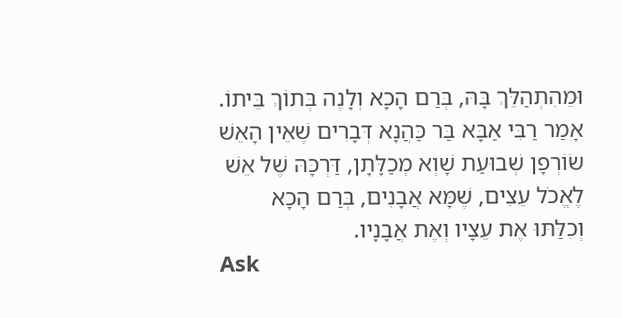וּמֵהִתְהַלֵּךְ בָּהּ, בְּרַם הָכָא וְלָנֶה בְּתוֹךְ בֵּיתוֹ. אָמַר רַבִּי אַבָּא בַּר כַּהֲנָא דְּבָרִים שֶׁאֵין הָאֵשׁ שׂוֹרְפָן שְׁבוּעַת שָׁוְא מְכַלָּתָן, דַּרְכָּהּ שֶׁל אֵשׁ לֶאֱכֹל עֵצִים, שֶׁמָּא אֲבָנִים, בְּרַם הָכָא וְכִלַּתּוּ אֶת עֵצָיו וְאֶת אֲבָנָיו.
Ask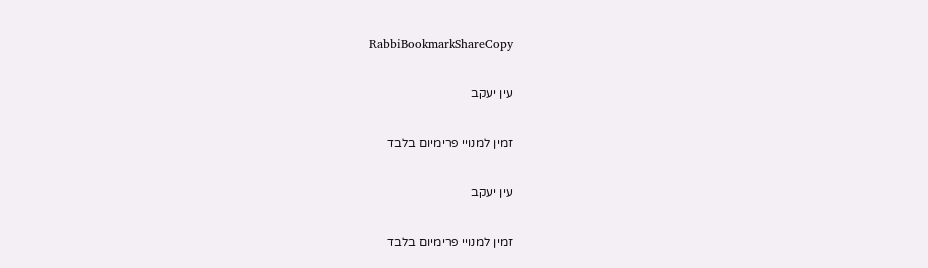RabbiBookmarkShareCopy

עין יעקב

זמין למנויי פרימיום בלבד

עין יעקב

זמין למנויי פרימיום בלבד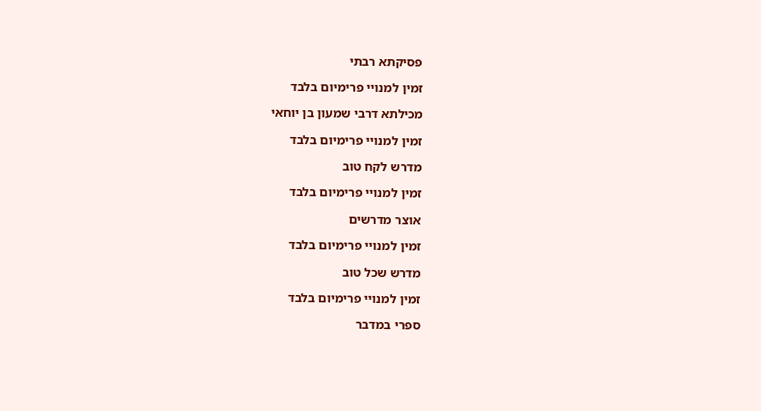פסיקתא רבתי

זמין למנויי פרימיום בלבד

מכילתא דרבי שמעון בן יוחאי

זמין למנויי פרימיום בלבד

מדרש לקח טוב

זמין למנויי פרימיום בלבד

אוצר מדרשים

זמין למנויי פרימיום בלבד

מדרש שכל טוב

זמין למנויי פרימיום בלבד

ספרי במדבר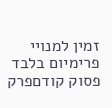זמין למנויי פרימיום בלבד
פסוק קודםפרק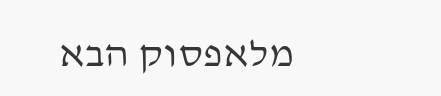מלאפסוק הבא